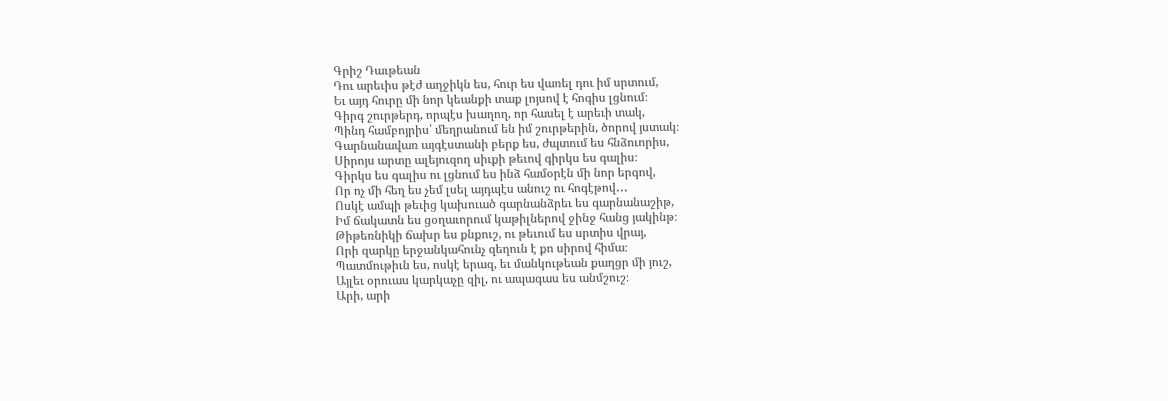Գրիշ Դաւթեան
Դու արեւիս թէժ աղջիկն ես, հուր ես վառել դու իմ սրտում,
Եւ այդ հուրը մի նոր կեանքի տաք լոյսով է հոգիս լցնում։
Գիրգ շուրթերդ, որպէս խաղող, որ հասել է արեւի տակ,
Պինդ համբոյրիս՝ մեղրանում են իմ շուրթերին, ծորով յստակ։
Գարնանավառ այգէստանի բերք ես, ժպտում ես հնձուորիս,
Սիրոյս արտը ալեյուզող սիւքի թեւով գիրկս ես գալիս։
Գիրկս ես գալիս ու լցնում ես ինձ համօրէն մի նոր երգով,
Որ ոչ մի հեղ ես չեմ լսել այդպէս անուշ ու հոգէթով․․․
Ոսկէ ամպի թեւից կախուած գարնանձրեւ ես գարնանաշիթ,
Իմ ճակատն ես ցօղաւորում կաթիլներով ջինջ հանց յակինթ։
Թիթեռնիկի ճախր ես քնքուշ, ու թեւում ես սրտիս վրայ,
Որի զարկը երջանկահունչ զեղուն է քո սիրով հիմա։
Պատմութիւն ես, ոսկէ երազ, եւ մանկութեան քաղցր մի յուշ,
Այլեւ օրուաս կարկաչը զիլ, ու ապագաս ես անմշուշ։
Արի, արի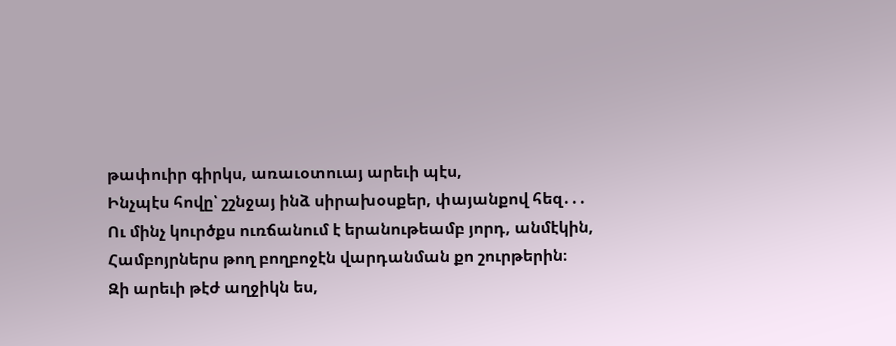թափուիր գիրկս, առաւօտուայ արեւի պէս,
Ինչպէս հովը՝ շշնջայ ինձ սիրախօսքեր, փայանքով հեզ․․․
Ու մինչ կուրծքս ուռճանում է երանութեամբ յորդ, անմէկին,
Համբոյրներս թող բողբոջէն վարդանման քո շուրթերին։
Զի արեւի թէժ աղջիկն ես,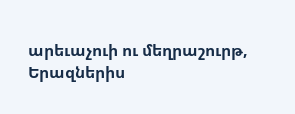արեւաչուի ու մեղրաշուրթ,
Երազներիս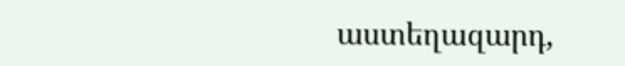աստեղազարդ,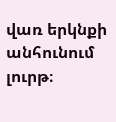վառ երկնքի անհունում լուրթ։